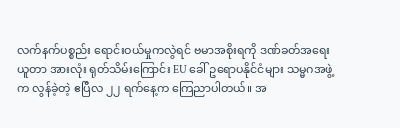လက်နက်ပစ္စည်း ရောင်းဝယ်မှုကလွဲရင် ဗမာအစိုးရကို ဒဏ်ခတ်အရေးယူတာ အားလုံး ရုတ်သိမ်းကြောင်း EU ခေါ် ဥရောပနိုင်ငံများ သမ္မဂအဖွဲ့က လွန်ခဲ့တဲ့ ဧပြီလ ၂၂ ရက်နေ့က ကြေညာပါတယ်။ အ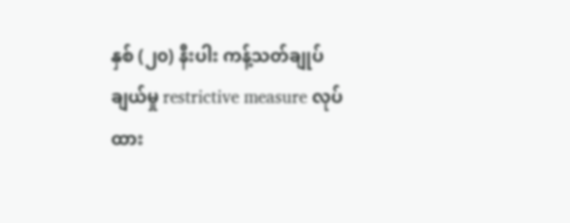နှစ် (၂၀) နီးပါး ကန့်သတ်ချုပ်ချယ်မှု restrictive measure လုပ်ထား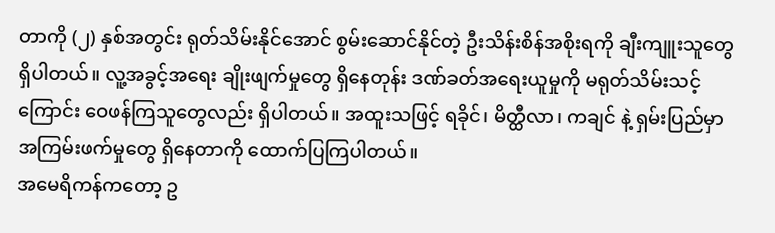တာကို (၂) နှစ်အတွင်း ရုတ်သိမ်းနိုင်အောင် စွမ်းဆောင်နိုင်တဲ့ ဦးသိန်းစိန်အစိုးရကို ချီးကျူးသူတွေ ရှိပါတယ်။ လူ့အခွင့်အရေး ချိုးဖျက်မှုတွေ ရှိနေတုန်း ဒဏ်ခတ်အရေးယူမှုကို မရုတ်သိမ်းသင့်ကြောင်း ဝေဖန်ကြသူတွေလည်း ရှိပါတယ်။ အထူးသဖြင့် ရခိုင်၊ မိတ္ထီလာ၊ ကချင် နဲ့ ရှမ်းပြည်မှာ အကြမ်းဖက်မှုတွေ ရှိနေတာကို ထောက်ပြကြပါတယ်။
အမေရိကန်ကတော့ ဥ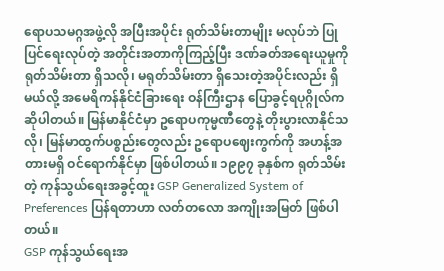ရောပသမဂ္ဂအဖွဲ့လို အပြီးအပိုင်း ရုတ်သိမ်းတာမျိုး မလုပ်ဘဲ ပြုပြင်ရေးလုပ်တဲ့ အတိုင်းအတာကိုကြည့်ပြီး ဒဏ်ခတ်အရေးယူမှုကို ရုတ်သိမ်းတာ ရှိသလို၊ မရုတ်သိမ်းတာ ရှိသေးတဲ့အပိုင်းလည်း ရှိမယ်လို့ အမေရိကန်နိုင်ငံခြားရေး ဝန်ကြီးဌာန ပြောခွင့်ရပုဂ္ဂိုလ်က ဆိုပါတယ်။ မြန်မာနိုင်ငံမှာ ဥရောပကုမ္မဏီတွေနဲ့ တိုးပွားလာနိုင်သလို၊ မြန်မာထွက်ပစ္စည်းတွေလည်း ဥရောပဈေးကွက်ကို အဟန့်အတားမရှိ ဝင်ရောက်နိုင်မှာ ဖြစ်ပါတယ်။ ၁၉၉၇ ခုနှစ်က ရုတ်သိမ်းတဲ့ ကုန်သွယ်ရေးအခွင့်ထူး GSP Generalized System of Preferences ပြန်ရတာဟာ လတ်တလော အကျိုးအမြတ် ဖြစ်ပါတယ်။
GSP ကုန်သွယ်ရေးအ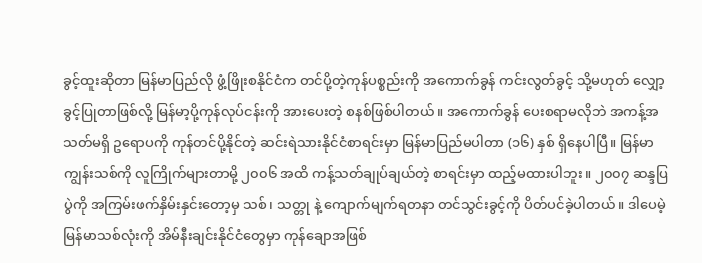ခွင့်ထူးဆိုတာ မြန်မာပြည်လို ဖွံ့ဖြိုးစနိုင်ငံက တင်ပို့တဲ့ကုန်ပစ္စည်းကို အကောက်ခွန် ကင်းလွတ်ခွင့် သို့မဟုတ် လျှော့ခွင့်ပြုတာဖြစ်လို့ မြန်မာ့ပို့ကုန်လုပ်ငန်းကို အားပေးတဲ့ စနစ်ဖြစ်ပါတယ်။ အကောက်ခွန် ပေးစရာမလိုဘဲ အကန့်အသတ်မရှိ ဥရောပကို ကုန်တင်ပို့နိုင်တဲ့ ဆင်းရဲသားနိုင်ငံစာရင်းမှာ မြန်မာပြည်မပါတာ (၁၆) နှစ် ရှိနေပါပြီ။ မြန်မာကျွန်းသစ်ကို လူကြိုက်များတာမို့ ၂၀၀၆ အထိ ကန့်သတ်ချုပ်ချယ်တဲ့ စာရင်းမှာ ထည့်မထားပါဘူး။ ၂၀၀၇ ဆန္ဒပြပွဲကို အကြမ်းဖက်နှိမ်းနှင်းတော့မှ သစ်၊ သတ္တု နဲ့ ကျောက်မျက်ရတနာ တင်သွင်းခွင့်ကို ပိတ်ပင်ခဲ့ပါတယ်။ ဒါပေမဲ့ မြန်မာသစ်လုံးကို အိမ်နီးချင်းနိုင်ငံတွေမှာ ကုန်ချောအဖြစ်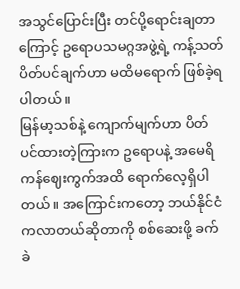အသွင်ပြောင်းပြီး တင်ပို့ရောင်းချတာကြောင့် ဥရောပသမဂ္ဂအဖွဲ့ရဲ့ ကန့်သတ်ပိတ်ပင်ချက်ဟာ မထိမရောက် ဖြစ်ခဲ့ရပါတယ်။
မြန်မာ့သစ်နဲ့ ကျောက်မျက်ဟာ ပိတ်ပင်ထားတဲ့ကြားက ဥရောပနဲ့ အမေရိကန်ဈေးကွက်အထိ ရောက်လေ့ရှိပါတယ်။ အကြောင်းကတော့ ဘယ်နိုင်ငံကလာတယ်ဆိုတာကို စစ်ဆေးဖို့ ခက်ခဲ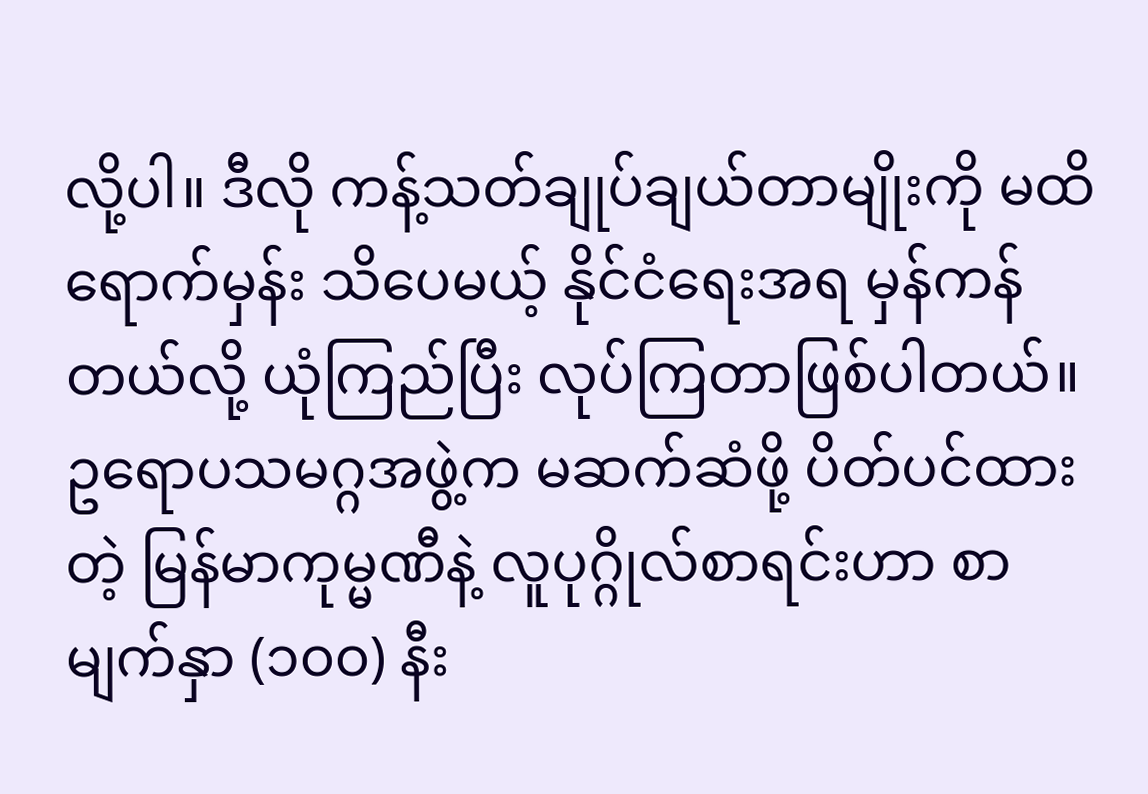လို့ပါ။ ဒီလို ကန့်သတ်ချုပ်ချယ်တာမျိုးကို မထိရောက်မှန်း သိပေမယ့် နိုင်ငံရေးအရ မှန်ကန်တယ်လို့ ယုံကြည်ပြီး လုပ်ကြတာဖြစ်ပါတယ်။ ဥရောပသမဂ္ဂအဖွဲ့က မဆက်ဆံဖို့ ပိတ်ပင်ထားတဲ့ မြန်မာကုမ္မဏီနဲ့ လူပုဂ္ဂိုလ်စာရင်းဟာ စာမျက်နှာ (၁၀၀) နီး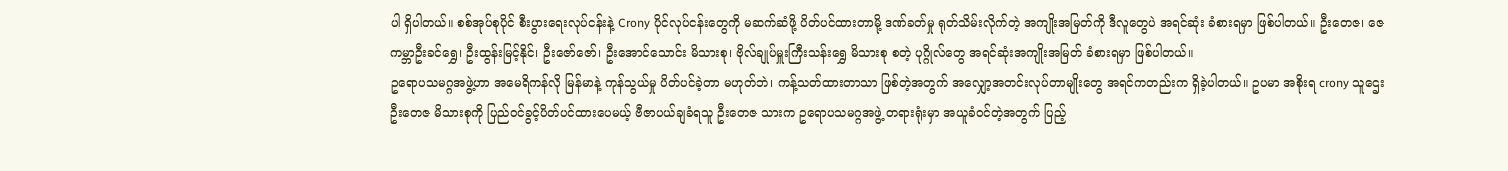ပါ ရှိပါတယ်။ စစ်အုပ်စုပိုင် စီးပွားရေးလုပ်ငန်းနဲ့ Crony ပိုင်လုပ်ငန်းတွေကို မဆက်ဆံဖို့ ပိတ်ပင်ထားတာမို့ ဒဏ်ခတ်မှု ရုတ်သိမ်းလိုက်တဲ့ အကျိုးအမြတ်ကို ဒီလူတွေပဲ အရင်ဆုံး ခံစားရမှာ ဖြစ်ပါတယ်။ ဦးတေဇ၊ ဇေကမ္ဘာဦးခင်ရွှေ၊ ဦးထွန်းမြင့်နိုင်၊ ဦးဇော်ဇော်၊ ဦးအောင်သောင်း မိသားစု၊ ဗိုလ်ချုပ်မှူးကြီးသန်းရွှေ မိသားစု စတဲ့ ပုဂ္ဂိုလ်တွေ အရင်ဆုံးအကျိုးအမြတ် ခံစားရမှာ ဖြစ်ပါတယ်။
ဥရောပသမဂ္ဂအဖွဲ့ဟာ အမေရိကန်လို မြန်မာနဲ့ ကုန်သွယ်မှု ပိတ်ပင်ခဲ့တာ မဟုတ်ဘဲ၊ ကန့်သတ်ထားတာသာ ဖြစ်တဲ့အတွက် အလျှော့အတင်းလုပ်တာမျိုးတွေ အရင်ကတည်းက ရှိခဲ့ပါတယ်။ ဥပမာ အစိုးရ crony သူဌေးဦးတေဇ မိသားစုကို ပြည်ဝင်ခွင့်ပိတ်ပင်ထားပေမယ့် ဗီဇာပယ်ချခံရသူ ဦးတေဇ သားက ဥရောပသမဂ္ဂအဖွဲ့ တရားရုံးမှာ အယူခံဝင်တဲ့အတွက် ပြည့်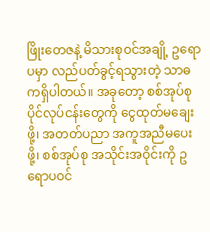ဖြိုးတေဇနဲ့ မိသားစုဝင်အချို့ ဥရောပမှာ လည်ပတ်ခွင့်ရသွားတဲ့ သာဓကရှိပါတယ်။ အခုတော့ စစ်အုပ်စုပိုင်လုပ်ငန်းတွေကို ငွေထုတ်မချေးဖို့၊ အတတ်ပညာ အကူအညီမပေးဖို့၊ စစ်အုပ်စု အသိုင်းအဝိုင်းကို ဥရောပဝင်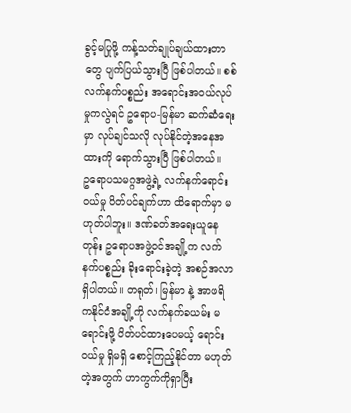ခွင့်မပြုဖို့ ကန့်သတ်ချုပ်ချယ်ထားတာတွေ ပျက်ပြယ်သွားပြီ ဖြစ်ပါတယ်။ စစ်လက်နက်ပစ္စည်း အရောင်းအဝယ်လုပ်မှုကလွဲရင် ဥရောပ-မြန်မာ ဆက်ဆံရေးမှာ လုပ်ချင်သလို လုပ်နိုင်တဲ့အနေအထားကို ရောက်သွားပြီ ဖြစ်ပါတယ်။
ဥရောပသမဂ္ဂအဖွဲ့ရဲ့ လက်နက်ရောင်းဝယ်မှု ပိတ်ပင်ချက်ဟာ ထိရောက်မှာ မဟုတ်ပါဘူး။ ဒဏ်ခတ်အရေးယူနေတုန်း ဥရောပအဖွဲ့ဝင်အချို့က လက်နက်ပစ္စည်း ခိုးရောင်းခဲ့တဲ့ အစဉ်အလာ ရှိပါတယ်။ တရုတ်၊ မြန်မာ နဲ့ အာဖရိကနိုင်ငံအချို့ကို လက်နက်ခယမ်း မရောင်းဖို့ ပိတ်ပင်ထားပေမယ့် ရောင်းဝယ်မှု ရှိမရှိ စောင့်ကြည့်နိုင်တာ မဟုတ်တဲ့အတွက် ဟာကွက်ကိုရှာပြီး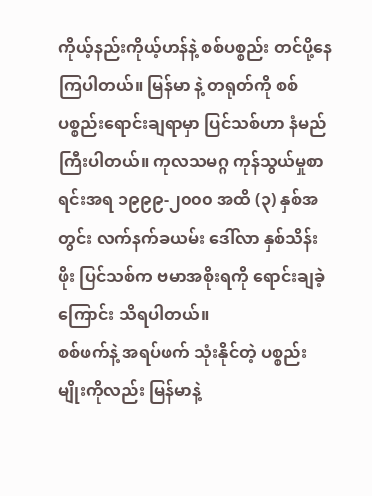ကိုယ့်နည်းကိုယ့်ဟန်နဲ့ စစ်ပစ္စည်း တင်ပို့နေကြပါတယ်။ မြန်မာ နဲ့ တရုတ်ကို စစ်ပစ္စည်းရောင်းချရာမှာ ပြင်သစ်ဟာ နံမည်ကြီးပါတယ်။ ကုလသမဂ္ဂ ကုန်သွယ်မှုစာရင်းအရ ၁၉၉၉-၂၀၀၀ အထိ (၃) နှစ်အတွင်း လက်နက်ခယမ်း ဒေါ်လာ နှစ်သိန်းဖိုး ပြင်သစ်က ဗမာအစိုးရကို ရောင်းချခဲ့ကြောင်း သိရပါတယ်။
စစ်ဖက်နဲ့ အရပ်ဖက် သုံးနိုင်တဲ့ ပစ္စည်းမျိုးကိုလည်း မြန်မာနဲ့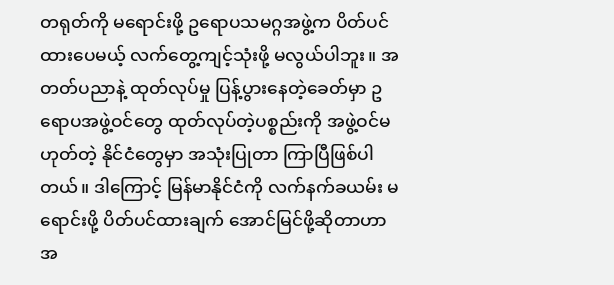တရုတ်ကို မရောင်းဖို့ ဥရောပသမဂ္ဂအဖွဲ့က ပိတ်ပင်ထားပေမယ့် လက်တွေ့ကျင့်သုံးဖို့ မလွယ်ပါဘူး။ အတတ်ပညာနဲ့ ထုတ်လုပ်မှု ပြန့်ပွားနေတဲ့ခေတ်မှာ ဥရောပအဖွဲ့ဝင်တွေ ထုတ်လုပ်တဲ့ပစ္စည်းကို အဖွဲ့ဝင်မဟုတ်တဲ့ နိုင်ငံတွေမှာ အသုံးပြုတာ ကြာပြီဖြစ်ပါတယ်။ ဒါကြောင့် မြန်မာနိုင်ငံကို လက်နက်ခယမ်း မရောင်းဖို့ ပိတ်ပင်ထားချက် အောင်မြင်ဖို့ဆိုတာဟာ အ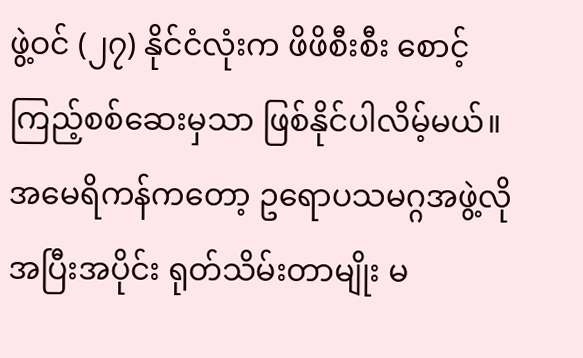ဖွဲ့ဝင် (၂၇) နိုင်ငံလုံးက ဖိဖိစီးစီး စောင့်ကြည့်စစ်ဆေးမှသာ ဖြစ်နိုင်ပါလိမ့်မယ်။
အမေရိကန်ကတော့ ဥရောပသမဂ္ဂအဖွဲ့လို အပြီးအပိုင်း ရုတ်သိမ်းတာမျိုး မ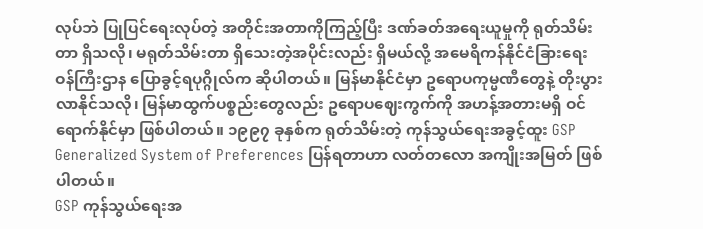လုပ်ဘဲ ပြုပြင်ရေးလုပ်တဲ့ အတိုင်းအတာကိုကြည့်ပြီး ဒဏ်ခတ်အရေးယူမှုကို ရုတ်သိမ်းတာ ရှိသလို၊ မရုတ်သိမ်းတာ ရှိသေးတဲ့အပိုင်းလည်း ရှိမယ်လို့ အမေရိကန်နိုင်ငံခြားရေး ဝန်ကြီးဌာန ပြောခွင့်ရပုဂ္ဂိုလ်က ဆိုပါတယ်။ မြန်မာနိုင်ငံမှာ ဥရောပကုမ္မဏီတွေနဲ့ တိုးပွားလာနိုင်သလို၊ မြန်မာထွက်ပစ္စည်းတွေလည်း ဥရောပဈေးကွက်ကို အဟန့်အတားမရှိ ဝင်ရောက်နိုင်မှာ ဖြစ်ပါတယ်။ ၁၉၉၇ ခုနှစ်က ရုတ်သိမ်းတဲ့ ကုန်သွယ်ရေးအခွင့်ထူး GSP Generalized System of Preferences ပြန်ရတာဟာ လတ်တလော အကျိုးအမြတ် ဖြစ်ပါတယ်။
GSP ကုန်သွယ်ရေးအ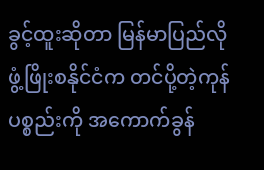ခွင့်ထူးဆိုတာ မြန်မာပြည်လို ဖွံ့ဖြိုးစနိုင်ငံက တင်ပို့တဲ့ကုန်ပစ္စည်းကို အကောက်ခွန်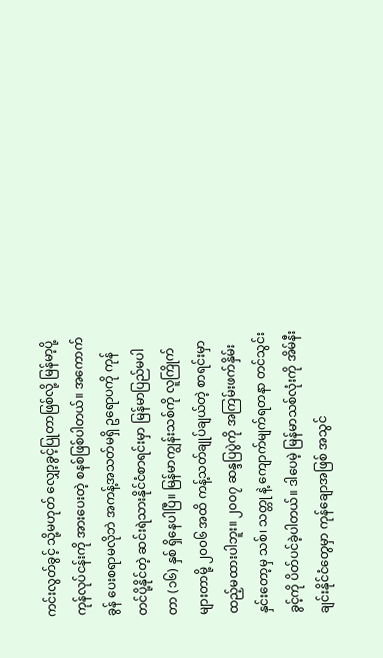ကင်းလွတ်ခွင့် သို့မဟုတ် လျှော့ခွင့်ပြုတာဖြစ်လို့ မြန်မာ့ပို့ကုန်လုပ်ငန်းကို အားပေးတဲ့ စနစ်ဖြစ်ပါတယ်။ အကောက်ခွန် ပေးစရာမလိုဘဲ အကန့်အသတ်မရှိ ဥရောပကို ကုန်တင်ပို့နိုင်တဲ့ ဆင်းရဲသားနိုင်ငံစာရင်းမှာ မြန်မာပြည်မပါတာ (၁၆) နှစ် ရှိနေပါပြီ။ မြန်မာကျွန်းသစ်ကို လူကြိုက်များတာမို့ ၂၀၀၆ အထိ ကန့်သတ်ချုပ်ချယ်တဲ့ စာရင်းမှာ ထည့်မထားပါဘူး။ ၂၀၀၇ ဆန္ဒပြပွဲကို အကြမ်းဖက်နှိမ်းနှင်းတော့မှ သစ်၊ သတ္တု နဲ့ ကျောက်မျက်ရတနာ တင်သွင်းခွင့်ကို ပိတ်ပင်ခဲ့ပါတယ်။ ဒါပေမဲ့ မြန်မာသစ်လုံးကို အိမ်နီးချင်းနိုင်ငံတွေမှာ ကုန်ချောအဖြစ် အသွင်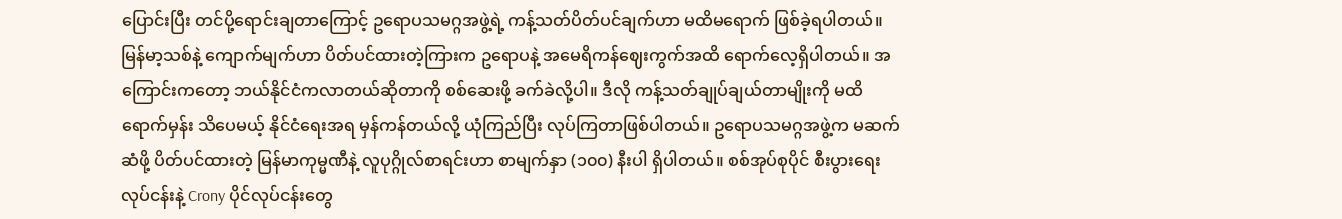ပြောင်းပြီး တင်ပို့ရောင်းချတာကြောင့် ဥရောပသမဂ္ဂအဖွဲ့ရဲ့ ကန့်သတ်ပိတ်ပင်ချက်ဟာ မထိမရောက် ဖြစ်ခဲ့ရပါတယ်။
မြန်မာ့သစ်နဲ့ ကျောက်မျက်ဟာ ပိတ်ပင်ထားတဲ့ကြားက ဥရောပနဲ့ အမေရိကန်ဈေးကွက်အထိ ရောက်လေ့ရှိပါတယ်။ အကြောင်းကတော့ ဘယ်နိုင်ငံကလာတယ်ဆိုတာကို စစ်ဆေးဖို့ ခက်ခဲလို့ပါ။ ဒီလို ကန့်သတ်ချုပ်ချယ်တာမျိုးကို မထိရောက်မှန်း သိပေမယ့် နိုင်ငံရေးအရ မှန်ကန်တယ်လို့ ယုံကြည်ပြီး လုပ်ကြတာဖြစ်ပါတယ်။ ဥရောပသမဂ္ဂအဖွဲ့က မဆက်ဆံဖို့ ပိတ်ပင်ထားတဲ့ မြန်မာကုမ္မဏီနဲ့ လူပုဂ္ဂိုလ်စာရင်းဟာ စာမျက်နှာ (၁၀၀) နီးပါ ရှိပါတယ်။ စစ်အုပ်စုပိုင် စီးပွားရေးလုပ်ငန်းနဲ့ Crony ပိုင်လုပ်ငန်းတွေ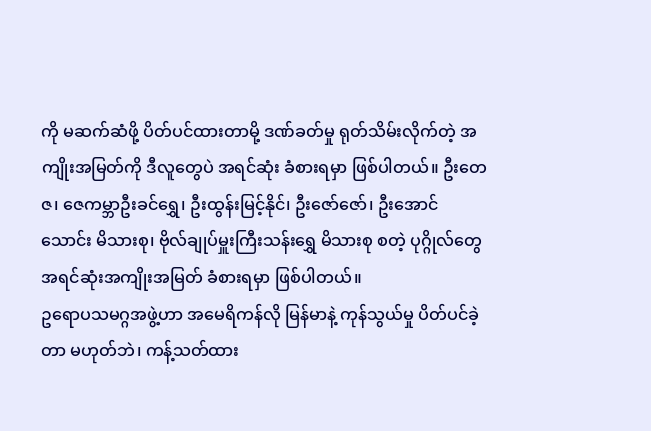ကို မဆက်ဆံဖို့ ပိတ်ပင်ထားတာမို့ ဒဏ်ခတ်မှု ရုတ်သိမ်းလိုက်တဲ့ အကျိုးအမြတ်ကို ဒီလူတွေပဲ အရင်ဆုံး ခံစားရမှာ ဖြစ်ပါတယ်။ ဦးတေဇ၊ ဇေကမ္ဘာဦးခင်ရွှေ၊ ဦးထွန်းမြင့်နိုင်၊ ဦးဇော်ဇော်၊ ဦးအောင်သောင်း မိသားစု၊ ဗိုလ်ချုပ်မှူးကြီးသန်းရွှေ မိသားစု စတဲ့ ပုဂ္ဂိုလ်တွေ အရင်ဆုံးအကျိုးအမြတ် ခံစားရမှာ ဖြစ်ပါတယ်။
ဥရောပသမဂ္ဂအဖွဲ့ဟာ အမေရိကန်လို မြန်မာနဲ့ ကုန်သွယ်မှု ပိတ်ပင်ခဲ့တာ မဟုတ်ဘဲ၊ ကန့်သတ်ထား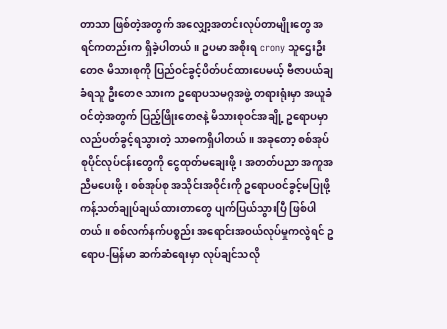တာသာ ဖြစ်တဲ့အတွက် အလျှော့အတင်းလုပ်တာမျိုးတွေ အရင်ကတည်းက ရှိခဲ့ပါတယ်။ ဥပမာ အစိုးရ crony သူဌေးဦးတေဇ မိသားစုကို ပြည်ဝင်ခွင့်ပိတ်ပင်ထားပေမယ့် ဗီဇာပယ်ချခံရသူ ဦးတေဇ သားက ဥရောပသမဂ္ဂအဖွဲ့ တရားရုံးမှာ အယူခံဝင်တဲ့အတွက် ပြည့်ဖြိုးတေဇနဲ့ မိသားစုဝင်အချို့ ဥရောပမှာ လည်ပတ်ခွင့်ရသွားတဲ့ သာဓကရှိပါတယ်။ အခုတော့ စစ်အုပ်စုပိုင်လုပ်ငန်းတွေကို ငွေထုတ်မချေးဖို့၊ အတတ်ပညာ အကူအညီမပေးဖို့၊ စစ်အုပ်စု အသိုင်းအဝိုင်းကို ဥရောပဝင်ခွင့်မပြုဖို့ ကန့်သတ်ချုပ်ချယ်ထားတာတွေ ပျက်ပြယ်သွားပြီ ဖြစ်ပါတယ်။ စစ်လက်နက်ပစ္စည်း အရောင်းအဝယ်လုပ်မှုကလွဲရင် ဥရောပ-မြန်မာ ဆက်ဆံရေးမှာ လုပ်ချင်သလို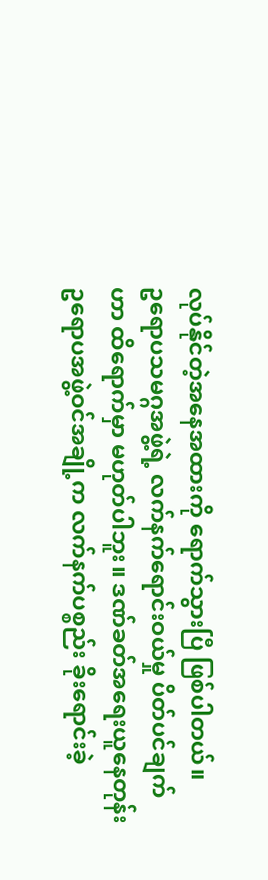လုပ်နိုင်တဲ့အနေအထားကို ရောက်သွားပြီ ဖြစ်ပါတယ်။
ဥရောပသမဂ္ဂအဖွဲ့ရဲ့ လက်နက်ရောင်းဝယ်မှု ပိတ်ပင်ချက်ဟာ ထိရောက်မှာ မဟုတ်ပါဘူး။ ဒဏ်ခတ်အရေးယူနေတုန်း ဥရောပအဖွဲ့ဝင်အချို့က လက်နက်ပစ္စည်း ခိုးရောင်းခဲ့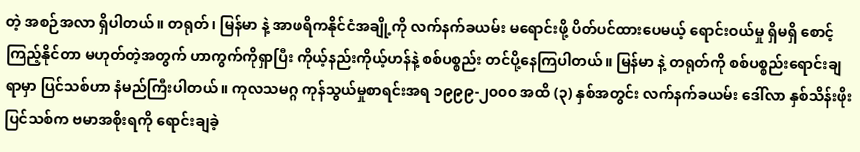တဲ့ အစဉ်အလာ ရှိပါတယ်။ တရုတ်၊ မြန်မာ နဲ့ အာဖရိကနိုင်ငံအချို့ကို လက်နက်ခယမ်း မရောင်းဖို့ ပိတ်ပင်ထားပေမယ့် ရောင်းဝယ်မှု ရှိမရှိ စောင့်ကြည့်နိုင်တာ မဟုတ်တဲ့အတွက် ဟာကွက်ကိုရှာပြီး ကိုယ့်နည်းကိုယ့်ဟန်နဲ့ စစ်ပစ္စည်း တင်ပို့နေကြပါတယ်။ မြန်မာ နဲ့ တရုတ်ကို စစ်ပစ္စည်းရောင်းချရာမှာ ပြင်သစ်ဟာ နံမည်ကြီးပါတယ်။ ကုလသမဂ္ဂ ကုန်သွယ်မှုစာရင်းအရ ၁၉၉၉-၂၀၀၀ အထိ (၃) နှစ်အတွင်း လက်နက်ခယမ်း ဒေါ်လာ နှစ်သိန်းဖိုး ပြင်သစ်က ဗမာအစိုးရကို ရောင်းချခဲ့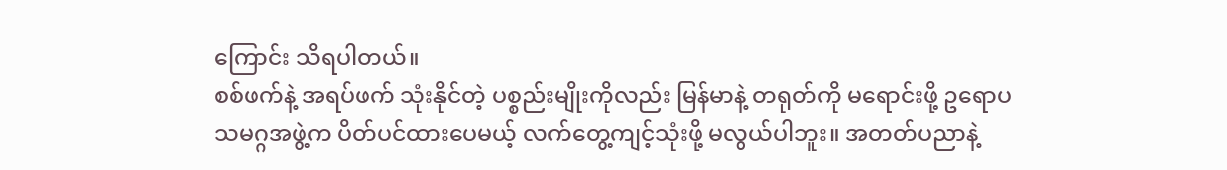ကြောင်း သိရပါတယ်။
စစ်ဖက်နဲ့ အရပ်ဖက် သုံးနိုင်တဲ့ ပစ္စည်းမျိုးကိုလည်း မြန်မာနဲ့ တရုတ်ကို မရောင်းဖို့ ဥရောပသမဂ္ဂအဖွဲ့က ပိတ်ပင်ထားပေမယ့် လက်တွေ့ကျင့်သုံးဖို့ မလွယ်ပါဘူး။ အတတ်ပညာနဲ့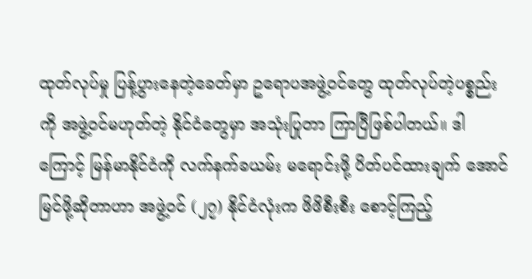ထုတ်လုပ်မှု ပြန့်ပွားနေတဲ့ခေတ်မှာ ဥရောပအဖွဲ့ဝင်တွေ ထုတ်လုပ်တဲ့ပစ္စည်းကို အဖွဲ့ဝင်မဟုတ်တဲ့ နိုင်ငံတွေမှာ အသုံးပြုတာ ကြာပြီဖြစ်ပါတယ်။ ဒါကြောင့် မြန်မာနိုင်ငံကို လက်နက်ခယမ်း မရောင်းဖို့ ပိတ်ပင်ထားချက် အောင်မြင်ဖို့ဆိုတာဟာ အဖွဲ့ဝင် (၂၇) နိုင်ငံလုံးက ဖိဖိစီးစီး စောင့်ကြည့်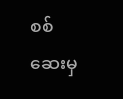စစ်ဆေးမှ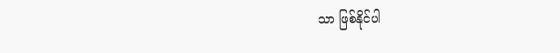သာ ဖြစ်နိုင်ပါ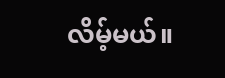လိမ့်မယ်။